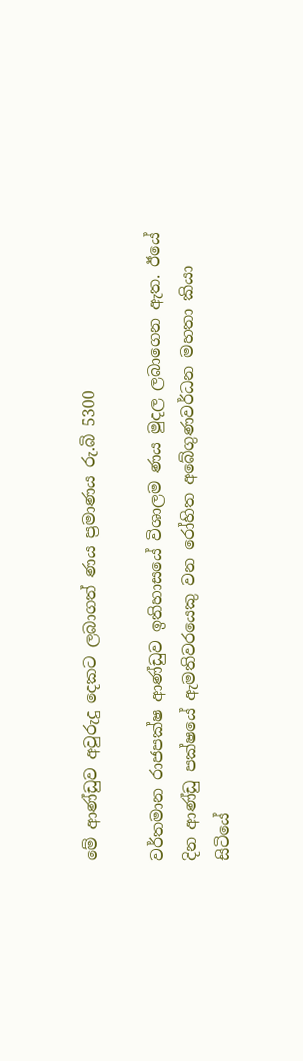මේ ආණ්ඩුව අවුරුදු දෙකට ලබාගත් ණය ප්‍රමාණය රු.බි 5300

වර්තමාන රාජපක්ෂ ආණ්ඩුව ඉතිහාසයේ විශාලම ණය මුදල ලබාගෙන ඇත. ඊයේ දින ආණ්ඩු පක්ෂයේ ඇමතිවරයෙකු වන රෝහිත අබේගුණවර්ධන මහතා කියා සිටියේ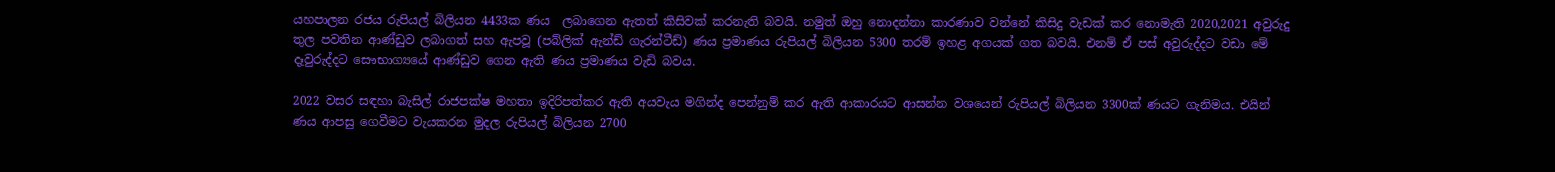යහපාලන රජය රුපියල් බිලියන 4433ක ණය  ලබාගෙන ඇතත් කිසිවක් කරනැති බවයි. නමුත් ඔහු නොදන්නා කාරණාව වන්නේ කිසිදු වැඩක් කර නොමැති 2020,2021 අවුරුදු තුල පවතින ආණ්ඩුව ලබාගත් සහ ඇපවූ (පබ්ලික් ඇන්ඩ් ගැරන්ටීඩ්) ණය ප්‍රමාණය රුපියල් බිලියන 5300 තරම් ඉහළ අගයක් ගත බවයි. එනම් ඒ පස් අවුරුද්දට වඩා මේ දෑවුරුද්දට සෞභාග්‍යයේ ආණ්ඩුව ගෙන ඇති ණය ප්‍රමාණය වැඩි බවය.

2022 වසර සඳහා බැසිල් රාජපක්ෂ මහතා ඉදිරිපත්කර ඇති අයවැය මගින්ද පෙන්නුම් කර ඇති ආකාරයට ආසන්න වශයෙන් රුපියල් බිලියන 3300ක් ණයට ගැනිමය. එයින් ණය ආපසු ගෙවීමට වැයකරන මුදල රුපියල් බිලියන 2700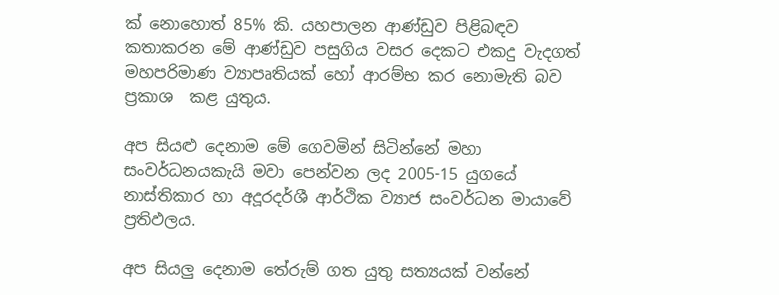ක් නොහොත් 85% කි. යහපාලන ආණ්ඩුව පිළිබඳව කතාකරන මේ ආණ්ඩුව පසුගිය වසර දෙකට එකදු වැදගත් මහපරිමාණ ව්‍යාපෘතියක් හෝ ආරම්භ කර නොමැති බව ප්‍රකාශ  කළ යුතුය.

අප සියළු දෙනාම මේ ගෙවමින් සිටින්නේ මහා සංවර්ධනයකැයි මවා පෙන්වන ලද 2005-15 යුගයේ නාස්තිකාර හා අදූරදර්ශී ආර්ථික ව්‍යාජ සංවර්ධන මායාවේ ප්‍රතිඵලය.

අප සියලු දෙනාම තේරුම් ගත යුතු සත්‍යයක් වන්නේ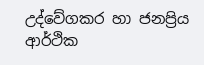උද්වේගකර හා ජනප්‍රිය ආර්ථික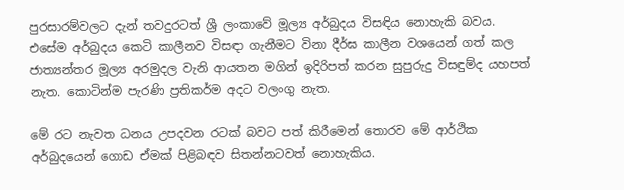පුරසාරම්වලට දැන් තවදුරටත් ශ්‍රී ලංකාවේ මූල්‍ය අර්බුදය විසඳිය නොහැකි බවය. එසේම අර්බුදය කෙටි කාලීනව විසඳා ගැනීමට විනා දීර්ඝ කාලීන වශයෙන් ගත් කල ජාත්‍යන්තර මූල්‍ය අරමුදල වැනි ආයතන මගින් ඉදිරිපත් කරන සුපුරුදු විසඳුම්ද යහපත් නැත. කොටින්ම පැරණි ප්‍රතිකර්ම අදට වලංගු නැත.

මේ රට නැවත ධනය උපදවන රටක් බවට පත් කිරීමෙන් තොරව මේ ආර්ථික අර්බුදයෙන් ගොඩ ඒමක් පිළිබඳව සිතන්නටවත් නොහැකිය.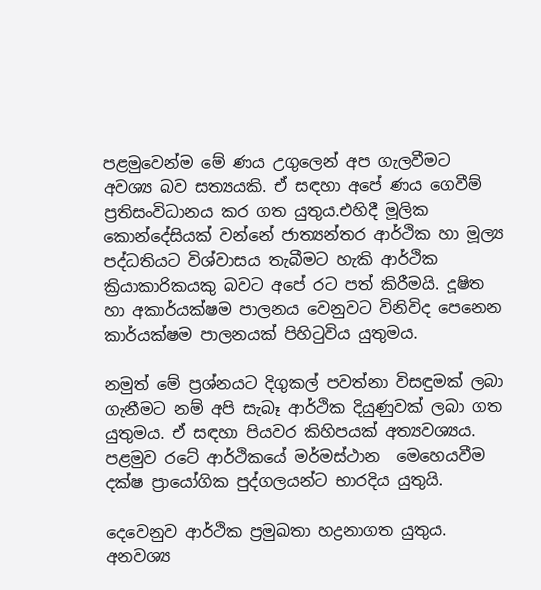පළමුවෙන්ම මේ ණය උගුලෙන් අප ගැලවීමට අවශ්‍ය බව සත්‍යයකි. ඒ සඳහා අපේ ණය ගෙවීම් ප්‍රතිසංවිධානය කර ගත යුතුය.එහිදී මූලික කොන්දේසියක් වන්නේ ජාත්‍යන්තර ආර්ථික හා මූල්‍ය පද්ධතියට විශ්වාසය තැබීමට හැකි ආර්ථික ක්‍රියාකාරිකයකු බවට අපේ රට පත් කිරීමයි. දූෂිත හා අකාර්යක්ෂම පාලනය වෙනුවට විනිවිද පෙනෙන කාර්යක්ෂම පාලනයක් පිහිටුවිය යුතුමය.

නමුත් මේ ප්‍රශ්නයට දිගුකල් පවත්නා විසඳුමක් ලබා ගැනීමට නම් අපි සැබෑ ආර්ථික දියුණුවක් ලබා ගත යුතුමය. ඒ සඳහා පියවර කිහිපයක් අත්‍යවශ්‍යය. පළමුව රටේ ආර්ථිකයේ මර්මස්ථාන  මෙහෙයවීම දක්ෂ ප්‍රායෝගික පුද්ගලයන්ට භාරදිය යුතුයි.

දෙවෙනුව ආර්ථික ප්‍රමුඛතා හද්‍රනාගත යුතුය. අනවශ්‍ය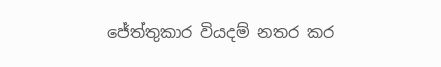ජේත්තුකාර වියදම් නතර කර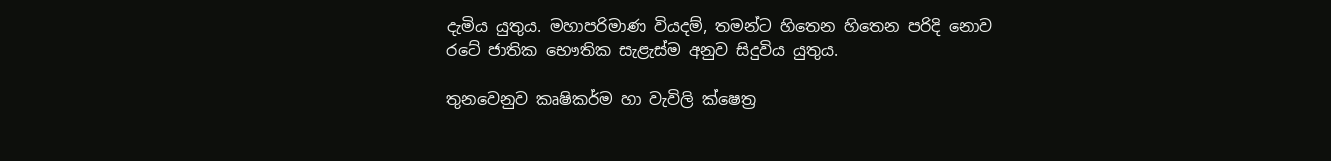දැමිය යුතුය. මහාපරිමාණ වියදම්, තමන්ට හිතෙන හිතෙන පරිදි නොව රටේ ජාතික භෞතික සැළැස්ම අනුව සිදුවිය යුතුය.

තුනවෙනුව කෘෂිකර්ම හා වැවිලි ක්ෂෙත්‍ර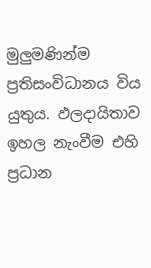මුලුමණින්ම ප්‍රතිසංවිධානය විය යුතුය. ඵලදායිතාව ඉහල නැංවීම එහි ප්‍රධාන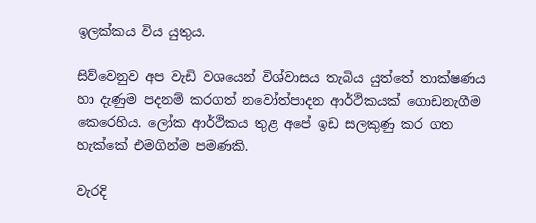ඉලක්කය විය යුතුය.

සිව්වෙනුව අප වැඩි වශයෙන් විශ්වාසය තැබිය යුත්තේ තාක්ෂණය හා දැණුම පදනම් කරගත් නවෝත්පාදන ආර්ථිකයක් ගොඩනැගීම කෙරෙහිය. ලෝක ආර්ථිකය තුළ අපේ ඉඩ සලකුණු කර ගත හැක්කේ එමගින්ම පමණකි.

වැරදි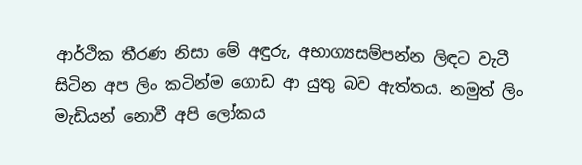ආර්ථික තීරණ නිසා මේ අඳුරු, අභාග්‍යසම්පන්න ලිඳට වැටී සිටින අප ලිං කටින්ම ගොඩ ආ යුතු බව ඇත්තය. නමුත් ලිං මැඩියන් නොවී අපි ලෝකය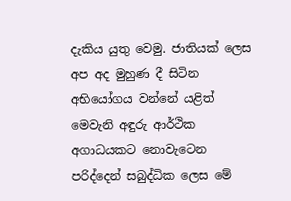දැකිය යුතු වෙමු. ජාතියක් ලෙස අප අද මුහුණ දී සිටින අභියෝගය වන්නේ යළිත් මෙවැනි අඳුරු ආර්ථික අගාධයකට නොවැටෙන පරිද්දෙන් සබුද්ධික ලෙස මේ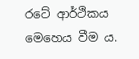රටේ ආර්ථිකය මෙහෙය වීම ය.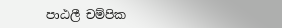පාඨලී චම්පික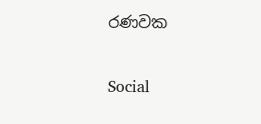රණවක

Social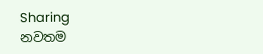Sharing
නවතම